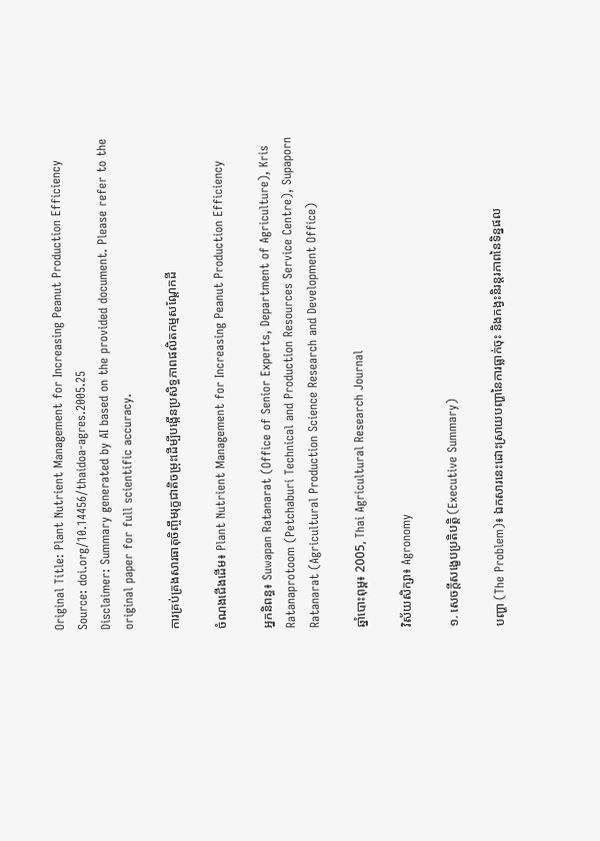Original Title: Plant Nutrient Management for Increasing Peanut Production Efficiency
Source: doi.org/10.14456/thaidoa-agres.2005.25
Disclaimer: Summary generated by AI based on the provided document. Please refer to the original paper for full scientific accuracy.

ការគ្រប់គ្រងសារធាតុចិញ្ចឹមរុក្ខជាតិចម្រុះដើម្បីបង្កើនប្រសិទ្ធភាពផលិតកម្មសណ្តែកដី

ចំណងជើងដើម៖ Plant Nutrient Management for Increasing Peanut Production Efficiency

អ្នកនិពន្ធ៖ Suwapan Ratanarat (Office of Senior Experts, Department of Agriculture), Kris Ratanaprotoom (Petchaburi Technical and Production Resources Service Centre), Supaporn Ratanarat (Agricultural Production Science Research and Development Office)

ឆ្នាំបោះពុម្ព៖ 2005, Thai Agricultural Research Journal

វិស័យសិក្សា៖ Agronomy

១. សេចក្តីសង្ខេបប្រតិបត្តិ (Executive Summary)

បញ្ហា (The Problem)៖ ឯកសារនេះដោះស្រាយបញ្ហានៃការធ្លាក់ចុះ និងកង្វះនិរន្តរភាពនៃទិន្នផល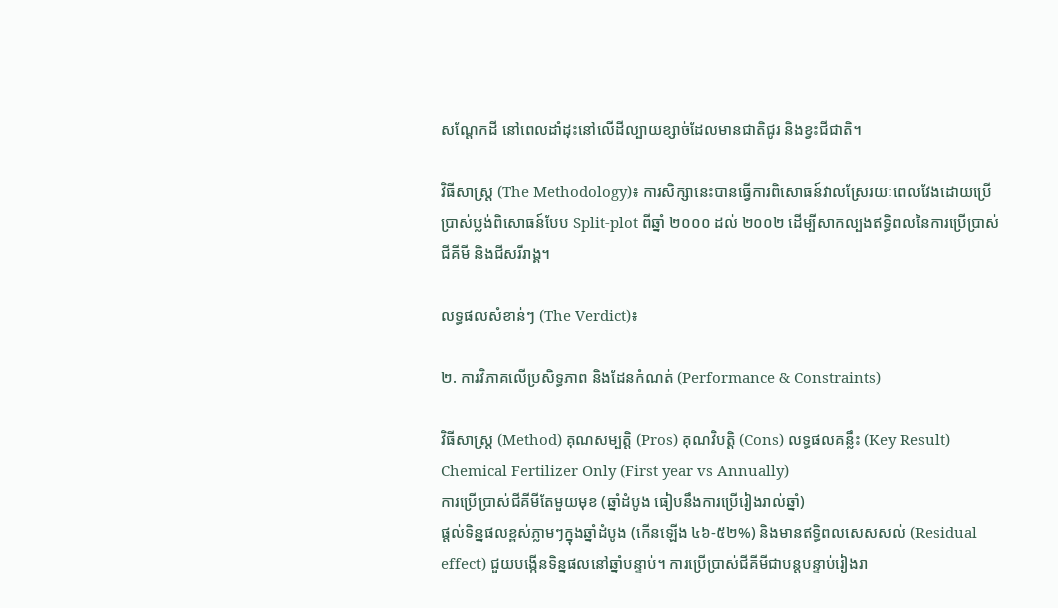សណ្តែកដី នៅពេលដាំដុះនៅលើដីល្បាយខ្សាច់ដែលមានជាតិជូរ និងខ្វះជីជាតិ។

វិធីសាស្ត្រ (The Methodology)៖ ការសិក្សានេះបានធ្វើការពិសោធន៍វាលស្រែរយៈពេលវែងដោយប្រើប្រាស់ប្លង់ពិសោធន៍បែប Split-plot ពីឆ្នាំ ២០០០ ដល់ ២០០២ ដើម្បីសាកល្បងឥទ្ធិពលនៃការប្រើប្រាស់ជីគីមី និងជីសរីរាង្គ។

លទ្ធផលសំខាន់ៗ (The Verdict)៖

២. ការវិភាគលើប្រសិទ្ធភាព និងដែនកំណត់ (Performance & Constraints)

វិធីសាស្ត្រ (Method) គុណសម្បត្តិ (Pros) គុណវិបត្តិ (Cons) លទ្ធផលគន្លឹះ (Key Result)
Chemical Fertilizer Only (First year vs Annually)
ការប្រើប្រាស់ជីគីមីតែមួយមុខ (ឆ្នាំដំបូង ធៀបនឹងការប្រើរៀងរាល់ឆ្នាំ)
ផ្តល់ទិន្នផលខ្ពស់ភ្លាមៗក្នុងឆ្នាំដំបូង (កើនឡើង ៤៦-៥២%) និងមានឥទ្ធិពលសេសសល់ (Residual effect) ជួយបង្កើនទិន្នផលនៅឆ្នាំបន្ទាប់។ ការប្រើប្រាស់ជីគីមីជាបន្តបន្ទាប់រៀងរា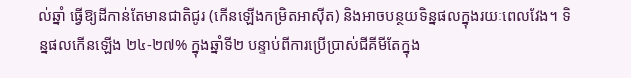ល់ឆ្នាំ ធ្វើឱ្យដីកាន់តែមានជាតិជូរ (កើនឡើងកម្រិតអាស៊ីត) និងអាចបន្ថយទិន្នផលក្នុងរយៈពេលវែង។ ទិន្នផលកើនឡើង ២៤-២៧% ក្នុងឆ្នាំទី២ បន្ទាប់ពីការប្រើប្រាស់ជីគីមីតែក្នុង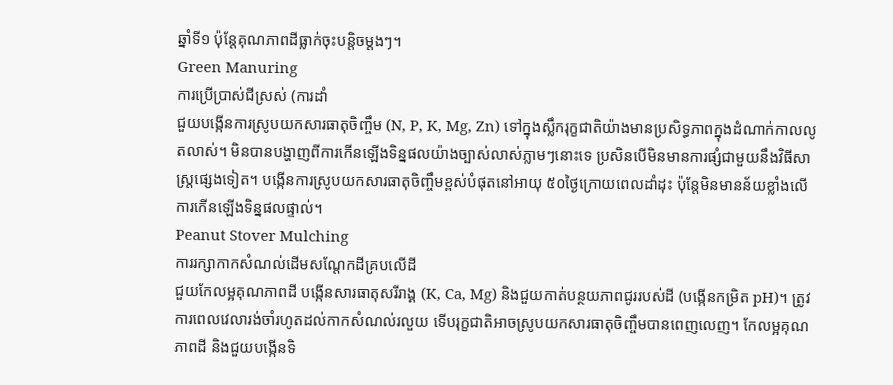ឆ្នាំទី១ ប៉ុន្តែគុណភាពដីធ្លាក់ចុះបន្តិចម្តងៗ។
Green Manuring
ការប្រើប្រាស់ជីស្រស់ (ការដាំ
ជួយបង្កើនការស្រូបយកសារធាតុចិញ្ចឹម (N, P, K, Mg, Zn) ទៅក្នុងស្លឹករុក្ខជាតិយ៉ាងមានប្រសិទ្ធភាពក្នុងដំណាក់កាលលូតលាស់។ មិនបានបង្ហាញពីការកើនឡើងទិន្នផលយ៉ាងច្បាស់លាស់ភ្លាមៗនោះទេ ប្រសិនបើមិនមានការផ្សំជាមួយនឹងវិធីសាស្ត្រផ្សេងទៀត។ បង្កើនការស្រូបយកសារធាតុចិញ្ចឹមខ្ពស់បំផុតនៅអាយុ ៥០ថ្ងៃក្រោយពេលដាំដុះ ប៉ុន្តែមិនមានន័យខ្លាំងលើការកើនឡើងទិន្នផលផ្ទាល់។
Peanut Stover Mulching
ការរក្សាកាកសំណល់ដើមសណ្តែកដីគ្របលើដី
ជួយកែលម្អគុណភាពដី បង្កើនសារធាតុសរីរាង្គ (K, Ca, Mg) និងជួយកាត់បន្ថយភាពជូររបស់ដី (បង្កើនកម្រិត pH)។ ត្រូវការពេលវេលារង់ចាំរហូតដល់កាកសំណល់រលួយ ទើបរុក្ខជាតិអាចស្រូបយកសារធាតុចិញ្ចឹមបានពេញលេញ។ កែលម្អគុណភាពដី និងជួយបង្កើនទិ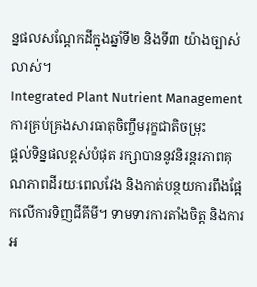ន្នផលសណ្តែកដីក្នុងឆ្នាំទី២ និងទី៣ យ៉ាងច្បាស់លាស់។
Integrated Plant Nutrient Management
ការគ្រប់គ្រងសារធាតុចិញ្ចឹមរុក្ខជាតិចម្រុះ
ផ្តល់ទិន្នផលខ្ពស់បំផុត រក្សាបាននូវនិរន្តរភាពគុណភាពដីរយៈពេលវែង និងកាត់បន្ថយការពឹងផ្អែកលើការទិញជីគីមី។ ទាមទារការតាំងចិត្ត និងការអ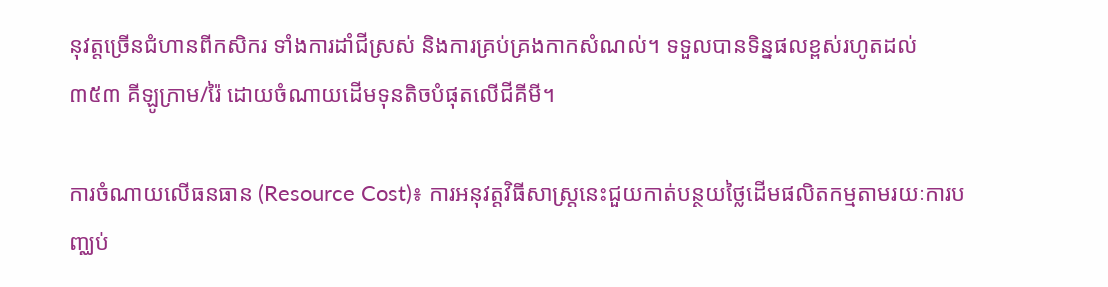នុវត្តច្រើនជំហានពីកសិករ ទាំងការដាំជីស្រស់ និងការគ្រប់គ្រងកាកសំណល់។ ទទួលបានទិន្នផលខ្ពស់រហូតដល់ ៣៥៣ គីឡូក្រាម/រ៉ៃ ដោយចំណាយដើមទុនតិចបំផុតលើជីគីមី។

ការចំណាយលើធនធាន (Resource Cost)៖ ការអនុវត្តវិធីសាស្ត្រនេះជួយកាត់បន្ថយថ្លៃដើមផលិតកម្មតាមរយៈការបញ្ឈប់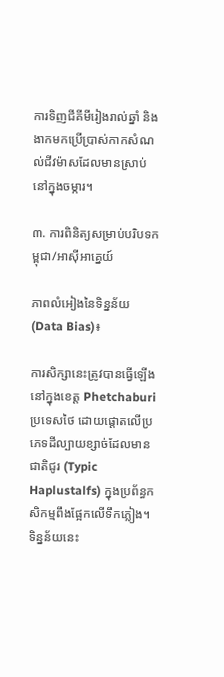ការទិញជីគីមីរៀងរាល់ឆ្នាំ និងងាកមកប្រើប្រាស់កាកសំណល់ជីវម៉ាសដែលមានស្រាប់នៅក្នុងចម្ការ។

៣. ការពិនិត្យសម្រាប់បរិបទកម្ពុជា/អាស៊ីអាគ្នេយ៍

ភាពលំអៀងនៃទិន្នន័យ (Data Bias)៖

ការសិក្សានេះត្រូវបានធ្វើឡើងនៅក្នុងខេត្ត Phetchaburi ប្រទេសថៃ ដោយផ្តោតលើប្រភេទដីល្បាយខ្សាច់ដែលមានជាតិជូរ (Typic Haplustalfs) ក្នុងប្រព័ន្ធកសិកម្មពឹងផ្អែកលើទឹកភ្លៀង។ ទិន្នន័យនេះ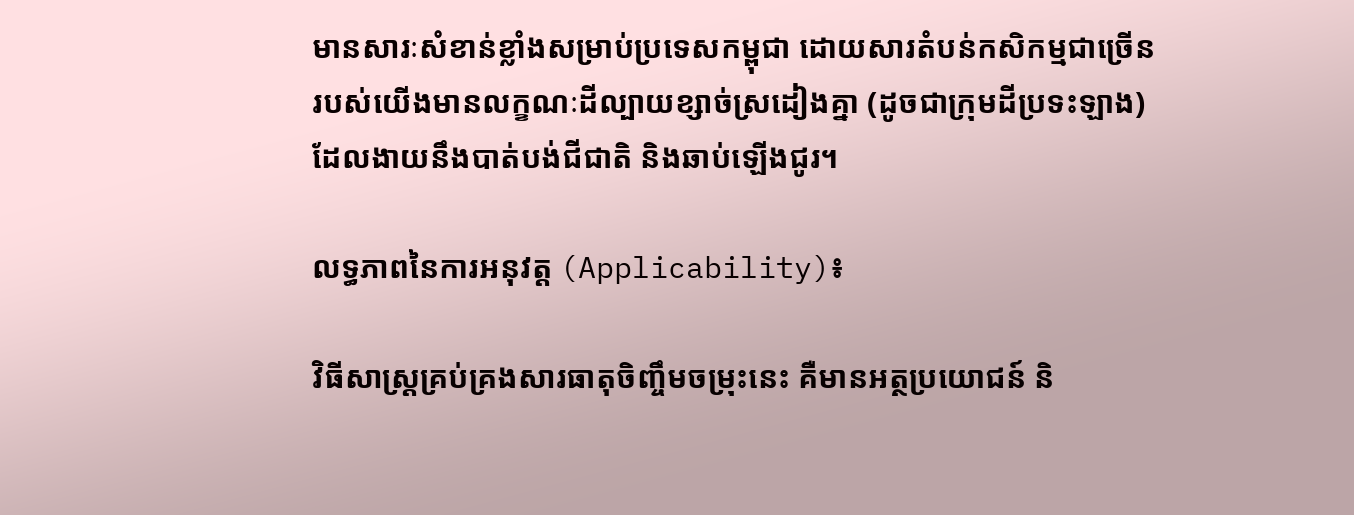មានសារៈសំខាន់ខ្លាំងសម្រាប់ប្រទេសកម្ពុជា ដោយសារតំបន់កសិកម្មជាច្រើនរបស់យើងមានលក្ខណៈដីល្បាយខ្សាច់ស្រដៀងគ្នា (ដូចជាក្រុមដីប្រទះឡាង) ដែលងាយនឹងបាត់បង់ជីជាតិ និងឆាប់ឡើងជូរ។

លទ្ធភាពនៃការអនុវត្ត (Applicability)៖

វិធីសាស្ត្រគ្រប់គ្រងសារធាតុចិញ្ចឹមចម្រុះនេះ គឺមានអត្ថប្រយោជន៍ និ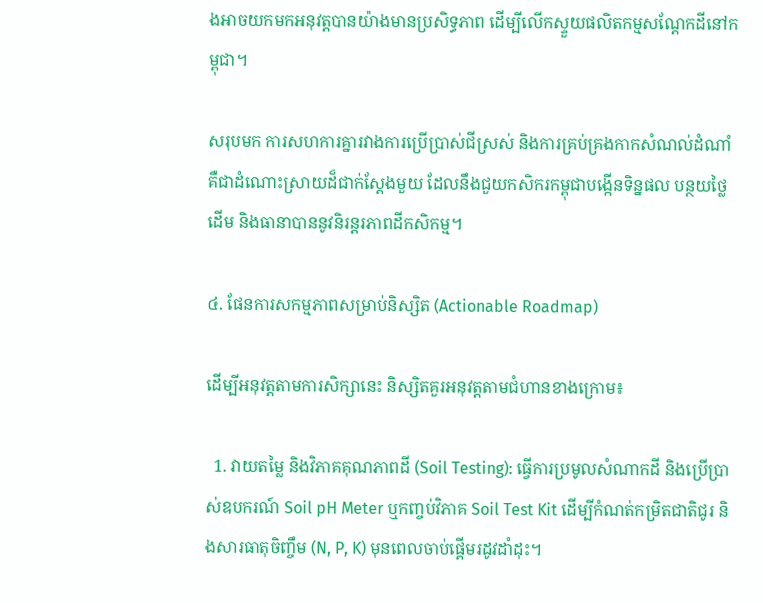ងអាចយកមកអនុវត្តបានយ៉ាងមានប្រសិទ្ធភាព ដើម្បីលើកស្ទួយផលិតកម្មសណ្តែកដីនៅកម្ពុជា។

សរុបមក ការសហការគ្នារវាងការប្រើប្រាស់ជីស្រស់ និងការគ្រប់គ្រងកាកសំណល់ដំណាំ គឺជាដំណោះស្រាយដ៏ជាក់ស្តែងមួយ ដែលនឹងជួយកសិករកម្ពុជាបង្កើនទិន្នផល បន្ថយថ្លៃដើម និងធានាបាននូវនិរន្តរភាពដីកសិកម្ម។

៤. ផែនការសកម្មភាពសម្រាប់និស្សិត (Actionable Roadmap)

ដើម្បីអនុវត្តតាមការសិក្សានេះ និស្សិតគួរអនុវត្តតាមជំហានខាងក្រោម៖

  1. វាយតម្លៃ និងវិភាគគុណភាពដី (Soil Testing): ធ្វើការប្រមូលសំណាកដី និងប្រើប្រាស់ឧបករណ៍ Soil pH Meter ឬកញ្ចប់វិភាគ Soil Test Kit ដើម្បីកំណត់កម្រិតជាតិជូរ និងសារធាតុចិញ្ចឹម (N, P, K) មុនពេលចាប់ផ្តើមរដូវដាំដុះ។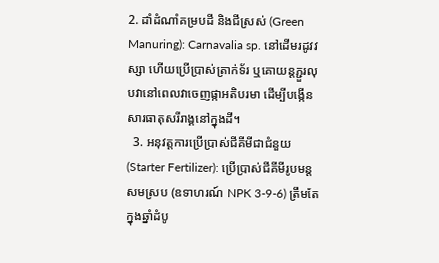2. ដាំដំណាំគម្របដី និងជីស្រស់ (Green Manuring): Carnavalia sp. នៅដើមរដូវវស្សា ហើយប្រើប្រាស់ត្រាក់ទ័រ ឬគោយន្តភ្ជួរលុបវានៅពេលវាចេញផ្កាអតិបរមា ដើម្បីបង្កើនសារធាតុសរីរាង្គនៅក្នុងដី។
  3. អនុវត្តការប្រើប្រាស់ជីគីមីជាជំនួយ (Starter Fertilizer): ប្រើប្រាស់ជីគីមីរូបមន្តសមស្រប (ឧទាហរណ៍ NPK 3-9-6) ត្រឹមតែក្នុងឆ្នាំដំបូ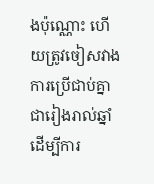ងប៉ុណ្ណោះ ហើយត្រូវចៀសវាងការប្រើជាប់គ្នាជារៀងរាល់ឆ្នាំ ដើម្បីការ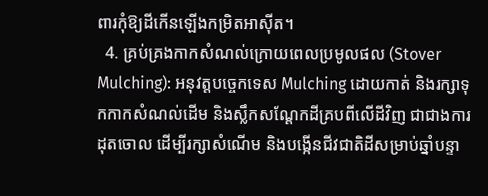ពារកុំឱ្យដីកើនឡើងកម្រិតអាស៊ីត។
  4. គ្រប់គ្រងកាកសំណល់ក្រោយពេលប្រមូលផល (Stover Mulching): អនុវត្តបច្ចេកទេស Mulching ដោយកាត់ និងរក្សាទុកកាកសំណល់ដើម និងស្លឹកសណ្តែកដីគ្របពីលើដីវិញ ជាជាងការដុតចោល ដើម្បីរក្សាសំណើម និងបង្កើនជីវជាតិដីសម្រាប់ឆ្នាំបន្ទា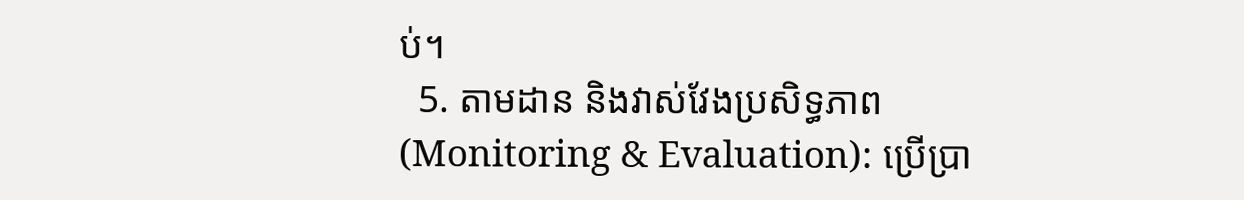ប់។
  5. តាមដាន និងវាស់វែងប្រសិទ្ធភាព (Monitoring & Evaluation): ប្រើប្រា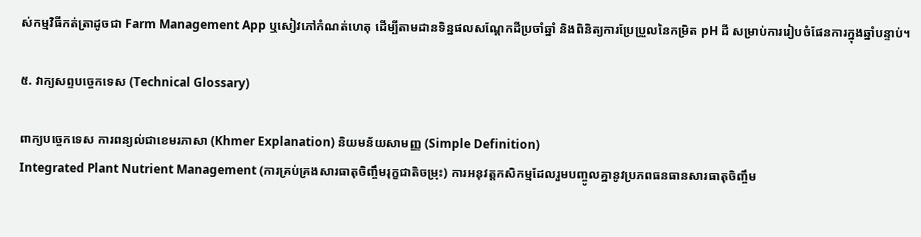ស់កម្មវិធីកត់ត្រាដូចជា Farm Management App ឬសៀវភៅកំណត់ហេតុ ដើម្បីតាមដានទិន្នផលសណ្តែកដីប្រចាំឆ្នាំ និងពិនិត្យការប្រែប្រួលនៃកម្រិត pH ដី សម្រាប់ការរៀបចំផែនការក្នុងឆ្នាំបន្ទាប់។

៥. វាក្យសព្ទបច្ចេកទេស (Technical Glossary)

ពាក្យបច្ចេកទេស ការពន្យល់ជាខេមរភាសា (Khmer Explanation) និយមន័យសាមញ្ញ (Simple Definition)
Integrated Plant Nutrient Management (ការគ្រប់គ្រងសារធាតុចិញ្ចឹមរុក្ខជាតិចម្រុះ) ការអនុវត្តកសិកម្មដែលរួមបញ្ចូលគ្នានូវប្រភពធនធានសារធាតុចិញ្ចឹម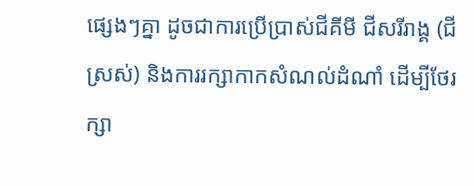ផ្សេងៗគ្នា ដូចជាការប្រើប្រាស់ជីគីមី ជីសរីរាង្គ (ជីស្រស់) និងការរក្សាកាកសំណល់ដំណាំ ដើម្បីថែរក្សា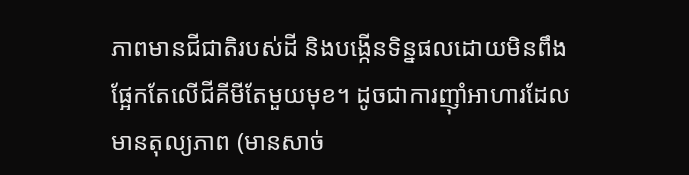ភាពមានជីជាតិរបស់ដី និងបង្កើនទិន្នផលដោយមិនពឹងផ្អែកតែលើជីគីមីតែមួយមុខ។ ដូចជាការញ៉ាំអាហារដែលមានតុល្យភាព (មានសាច់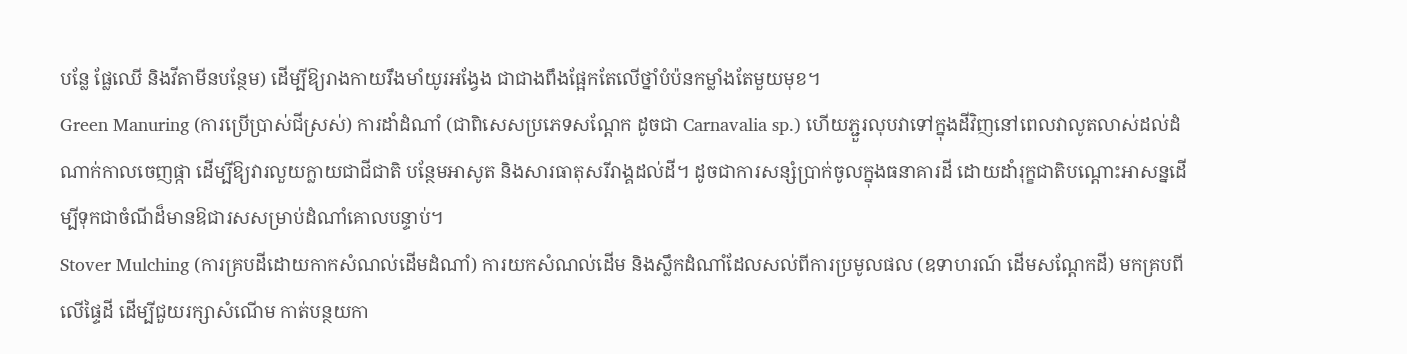បន្លែ ផ្លែឈើ និងវីតាមីនបន្ថែម) ដើម្បីឱ្យរាងកាយរឹងមាំយូរអង្វែង ជាជាងពឹងផ្អែកតែលើថ្នាំបំប៉នកម្លាំងតែមួយមុខ។
Green Manuring (ការប្រើប្រាស់ជីស្រស់) ការដាំដំណាំ (ជាពិសេសប្រភេទសណ្តែក ដូចជា Carnavalia sp.) ហើយភ្ជួរលុបវាទៅក្នុងដីវិញនៅពេលវាលូតលាស់ដល់ដំណាក់កាលចេញផ្កា ដើម្បីឱ្យវារលួយក្លាយជាជីជាតិ បន្ថែមអាសូត និងសារធាតុសរីរាង្គដល់ដី។ ដូចជាការសន្សំប្រាក់ចូលក្នុងធនាគារដី ដោយដាំរុក្ខជាតិបណ្តោះអាសន្នដើម្បីទុកជាចំណីដ៏មានឱជារសសម្រាប់ដំណាំគោលបន្ទាប់។
Stover Mulching (ការគ្របដីដោយកាកសំណល់ដើមដំណាំ) ការយកសំណល់ដើម និងស្លឹកដំណាំដែលសល់ពីការប្រមូលផល (ឧទាហរណ៍ ដើមសណ្តែកដី) មកគ្របពីលើផ្ទៃដី ដើម្បីជួយរក្សាសំណើម កាត់បន្ថយកា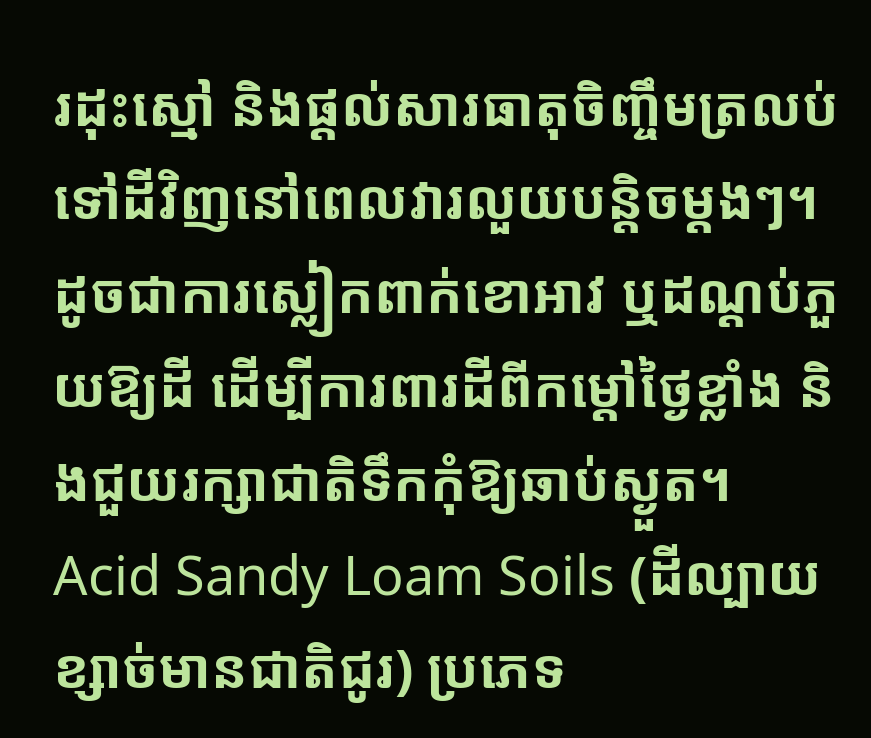រដុះស្មៅ និងផ្តល់សារធាតុចិញ្ចឹមត្រលប់ទៅដីវិញនៅពេលវារលួយបន្តិចម្តងៗ។ ដូចជាការស្លៀកពាក់ខោអាវ ឬដណ្តប់ភួយឱ្យដី ដើម្បីការពារដីពីកម្តៅថ្ងៃខ្លាំង និងជួយរក្សាជាតិទឹកកុំឱ្យឆាប់ស្ងួត។
Acid Sandy Loam Soils (ដីល្បាយខ្សាច់មានជាតិជូរ) ប្រភេទ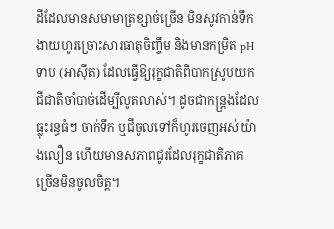ដីដែលមានសមាមាត្រខ្សាច់ច្រើន មិនសូវកាន់ទឹក ងាយហូរច្រោះសារធាតុចិញ្ចឹម និងមានកម្រិត pH ទាប (អាស៊ីត) ដែលធ្វើឱ្យរុក្ខជាតិពិបាកស្រូបយកជីជាតិចាំបាច់ដើម្បីលូតលាស់។ ដូចជាកន្ត្រងដែលធ្លុះរន្ធធំៗ ចាក់ទឹក ឬជីចូលទៅក៏ហូរចេញអស់យ៉ាងលឿន ហើយមានសភាពជូរដែលរុក្ខជាតិភាគច្រើនមិនចូលចិត្ត។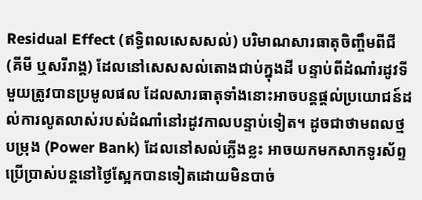Residual Effect (ឥទ្ធិពលសេសសល់) បរិមាណសារធាតុចិញ្ចឹមពីជី (គីមី ឬសរីរាង្គ) ដែលនៅសេសសល់តោងជាប់ក្នុងដី បន្ទាប់ពីដំណាំរដូវទីមួយត្រូវបានប្រមូលផល ដែលសារធាតុទាំងនោះអាចបន្តផ្តល់ប្រយោជន៍ដល់ការលូតលាស់របស់ដំណាំនៅរដូវកាលបន្ទាប់ទៀត។ ដូចជាថាមពលថ្មបម្រុង (Power Bank) ដែលនៅសល់ភ្លើងខ្លះ អាចយកមកសាកទូរស័ព្ទប្រើប្រាស់បន្តនៅថ្ងៃស្អែកបានទៀតដោយមិនបាច់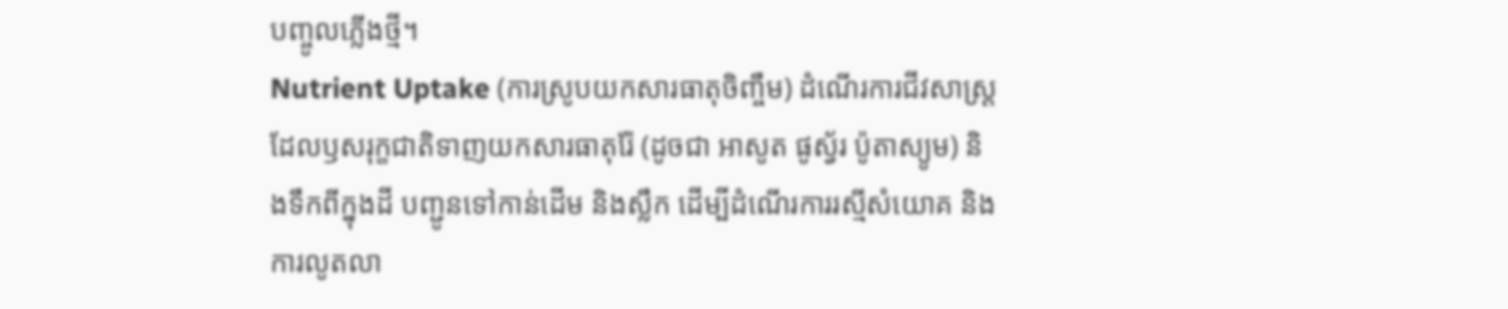បញ្ចូលភ្លើងថ្មី។
Nutrient Uptake (ការស្រូបយកសារធាតុចិញ្ចឹម) ដំណើរការជីវសាស្ត្រដែលឫសរុក្ខជាតិទាញយកសារធាតុរ៉ែ (ដូចជា អាសូត ផូស្វ័រ ប៉ូតាស្យូម) និងទឹកពីក្នុងដី បញ្ជូនទៅកាន់ដើម និងស្លឹក ដើម្បីដំណើរការរស្មីសំយោគ និងការលូតលា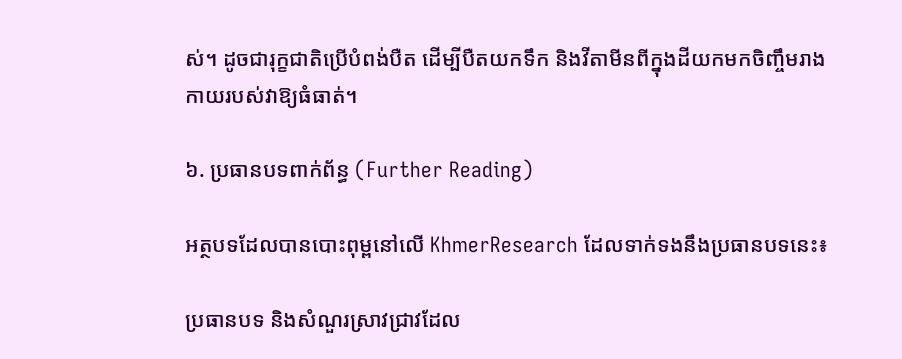ស់។ ដូចជារុក្ខជាតិប្រើបំពង់បឺត ដើម្បីបឺតយកទឹក និងវីតាមីនពីក្នុងដីយកមកចិញ្ចឹមរាងកាយរបស់វាឱ្យធំធាត់។

៦. ប្រធានបទពាក់ព័ន្ធ (Further Reading)

អត្ថបទដែលបានបោះពុម្ពនៅលើ KhmerResearch ដែលទាក់ទងនឹងប្រធានបទនេះ៖

ប្រធានបទ និងសំណួរស្រាវជ្រាវដែល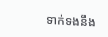ទាក់ទងនឹង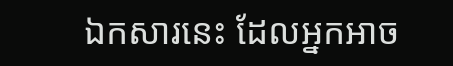ឯកសារនេះ ដែលអ្នកអាច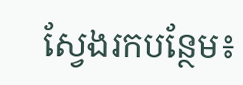ស្វែងរកបន្ថែម៖